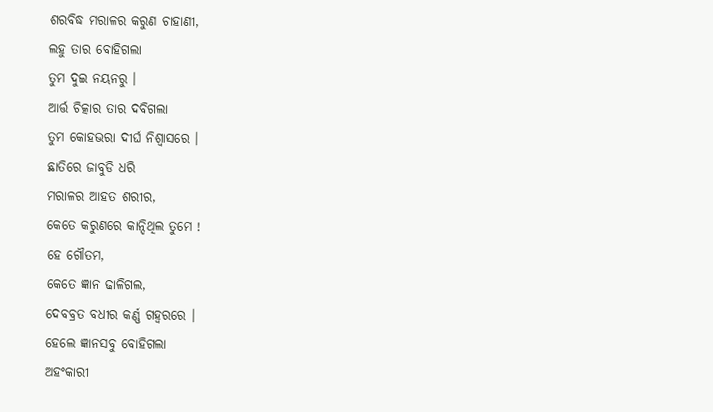ଶରବିଦ୍ଧ ମରାଳର କରୁଣ ଚାହାଣୀ,
ଲହୁ ତାର ବୋହିଗଲା
ତୁମ ଦୁଇ ନୟନରୁ ।
ଆର୍ତ୍ତ ଚିତ୍କାର ତାର ଦବିଗଲା
ତୁମ କୋହଭରା ଦୀର୍ଘ ନିଶ୍ୱାସରେ ।
ଛାତିରେ ଜାବୁଡି ଧରି
ମରାଳର ଆହତ ଶରୀର,
କେତେ କରୁଣରେ କାନ୍ଦିଥିଲ ତୁମେ !
ହେ ଗୌତମ,
କେତେ ଜ୍ଞାନ ଢାଳିଗଲ,
ଦେବବ୍ରତ ବଧୀର କର୍ଣ୍ଣ ଗହ୍ୱରରେ ।
ହେଲେ ଜ୍ଞାନସବୁ ବୋହିଗଲା
ଅହଂକାରୀ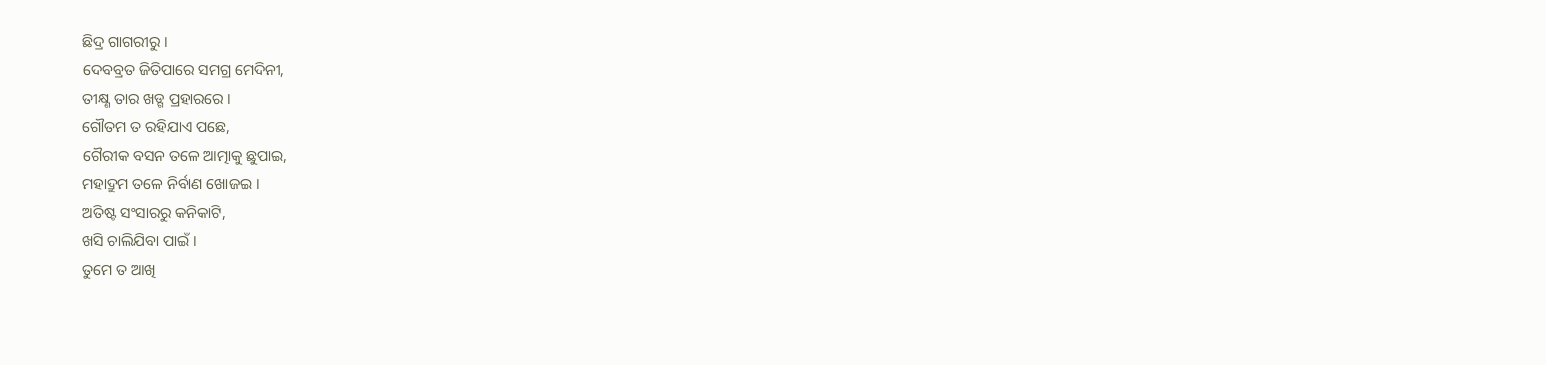ଛିଦ୍ର ଗାଗରୀରୁ ।
ଦେବବ୍ରତ ଜିତିପାରେ ସମଗ୍ର ମେଦିନୀ,
ତୀକ୍ଷ୍ଣ ତାର ଖଡ୍ଗ ପ୍ରହାରରେ ।
ଗୌତମ ତ ରହିଯାଏ ପଛେ,
ଗୈରୀକ ବସନ ତଳେ ଆତ୍ମାକୁ ଛୁପାଇ,
ମହାଦ୍ରୁମ ତଳେ ନିର୍ବାଣ ଖୋଜଇ ।
ଅତିଷ୍ଟ ସଂସାରରୁ କନିକାଟି,
ଖସି ଚାଲିଯିବା ପାଇଁ ।
ତୁମେ ତ ଆଖି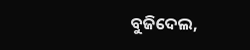ବୁଜିଦେଲ,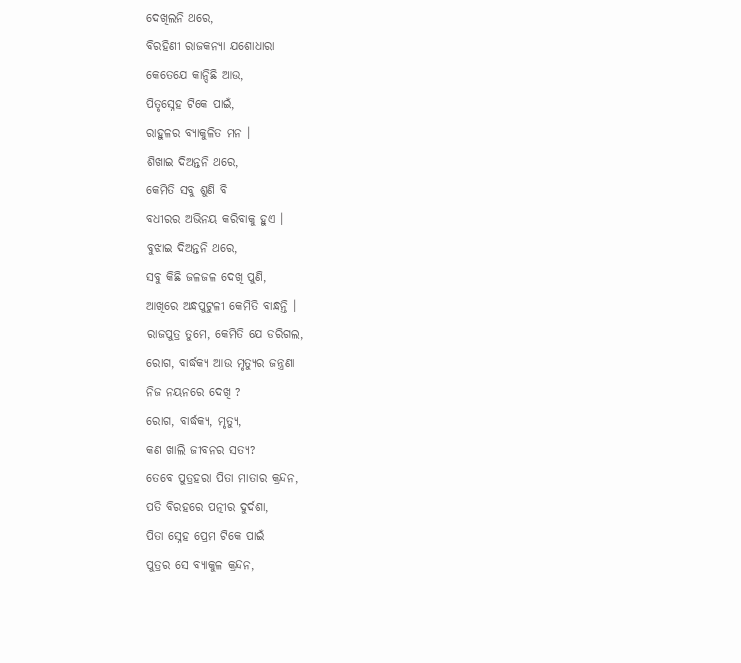ଦେଖିଲନି ଥରେ,
ବିରହିଣୀ ରାଜକନ୍ୟା ଯଶୋଧାରା
କେତେଯେ କାନ୍ଦିଛି ଆଉ,
ପିତୃସ୍ନେହ ଟିକେ ପାଇଁ,
ରାହୁଳର ବ୍ୟାକୁଳିତ ମନ ।
ଶିଖାଇ ଦିଅନ୍ତନି ଥରେ,
କେମିତି ସବୁ ଶୁଣି ବି
ବଧୀରର ଅଭିନୟ କରିବାକୁ ହୁଏ ।
ବୁଝାଇ ଦିଅନ୍ତନି ଥରେ,
ସବୁ କିଛି ଜଳଜଳ ଦେଖି ପୁଣି,
ଆଖିରେ ଅନ୍ଧପୁଟୁଳୀ କେମିତି ବାନ୍ଧନ୍ତି ।
ରାଜପୁତ୍ର ତୁମେ, କେମିତି ଯେ ଡରିଗଲ,
ରୋଗ, ବାର୍ଦ୍ଧକ୍ୟ ଆଉ ମୃତ୍ୟୁର ଜନ୍ତ୍ରଣା
ନିଜ ନୟନରେ ଦେଖି ?
ରୋଗ, ବାର୍ଦ୍ଧକ୍ୟ, ମୃତ୍ୟୁ,
କଣ ଖାଲି ଜୀବନର ସତ୍ୟ?
ତେବେ ପୁତ୍ରହରା ପିତା ମାତାର କ୍ରନ୍ଦନ,
ପତି ବିରହରେ ପତ୍ନୀର ଦୁର୍ଦଶା,
ପିତା ସ୍ନେହ ପ୍ରେମ ଟିକେ ପାଇଁ
ପୁତ୍ରର ସେ ବ୍ୟାକୁଳ କ୍ରନ୍ଦନ,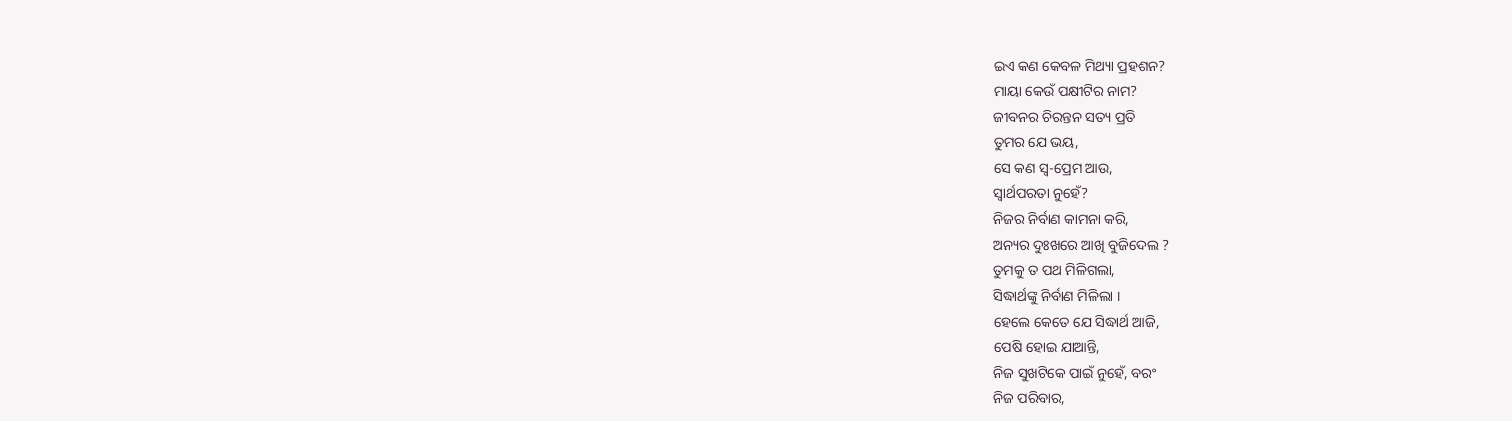ଇଏ କଣ କେବଳ ମିଥ୍ୟା ପ୍ରହଶନ?
ମାୟା କେଉଁ ପକ୍ଷୀଟିର ନାମ?
ଜୀବନର ଚିରନ୍ତନ ସତ୍ୟ ପ୍ରତି
ତୁମର ଯେ ଭୟ,
ସେ କଣ ସ୍ୱ-ପ୍ରେମ ଆଉ,
ସ୍ୱାର୍ଥପରତା ନୁହେଁ?
ନିଜର ନିର୍ବାଣ କାମନା କରି,
ଅନ୍ୟର ଦୁଃଖରେ ଆଖି ବୁଜିଦେଲ ?
ତୁମକୁ ତ ପଥ ମିଳିଗଲା,
ସିଦ୍ଧାର୍ଥଙ୍କୁ ନିର୍ବାଣ ମିଳିଲା ।
ହେଲେ କେତେ ଯେ ସିଦ୍ଧାର୍ଥ ଆଜି,
ପେଷି ହୋଇ ଯାଆନ୍ତି,
ନିଜ ସୁଖଟିକେ ପାଇଁ ନୁହେଁ, ବରଂ
ନିଜ ପରିବାର,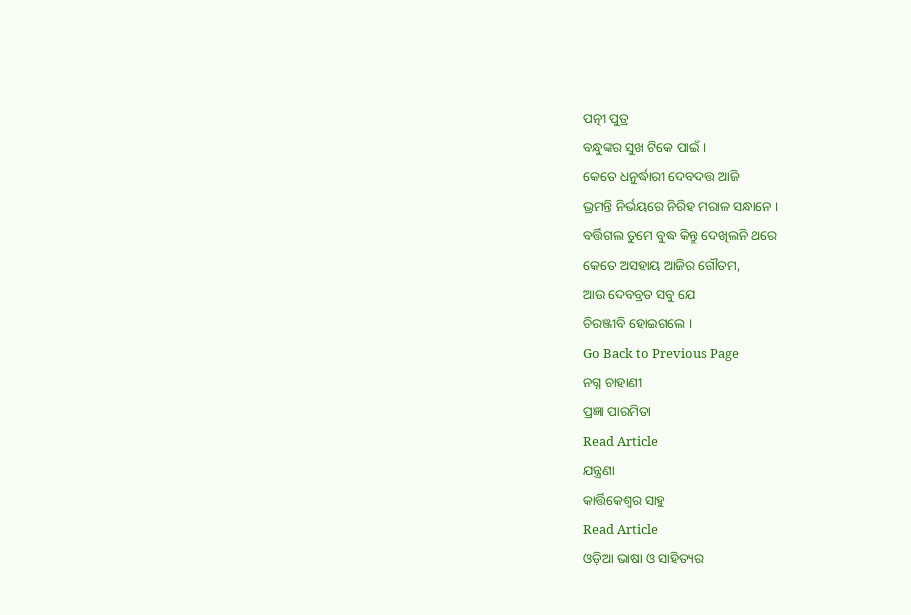ପତ୍ନୀ ପୁତ୍ର
ବନ୍ଧୁଙ୍କର ସୁଖ ଟିକେ ପାଇଁ ।
କେତେ ଧନୁର୍ଦ୍ଧାରୀ ଦେବଦତ୍ତ ଆଜି
ଭ୍ରମନ୍ତି ନିର୍ଭୟରେ ନିରିହ ମରାଳ ସନ୍ଧାନେ ।
ବର୍ତ୍ତିଗଲ ତୁମେ ବୁଦ୍ଧ କିନ୍ତୁ ଦେଖିଲନି ଥରେ
କେତେ ଅସହାୟ ଆଜିର ଗୌତମ,
ଆଉ ଦେବବ୍ରତ ସବୁ ଯେ
ଚିରଞ୍ଜୀବି ହୋଇଗଲେ ।
Go Back to Previous Page
ନଗ୍ନ ଚାହାଣୀ
ପ୍ରଜ୍ଞା ପାରମିତା
Read Article
ଯନ୍ତ୍ରଣା
କାର୍ତ୍ତିକେଶ୍ବର ସାହୁ
Read Article
ଓଡ଼ିଆ ଭାଷା ଓ ସାହିତ୍ୟର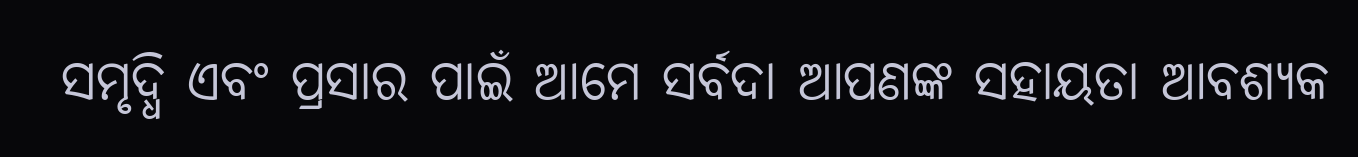ସମୃଦ୍ଧି ଏବଂ ପ୍ରସାର ପାଇଁ ଆମେ ସର୍ବଦା ଆପଣଙ୍କ ସହାୟତା ଆବଶ୍ୟକ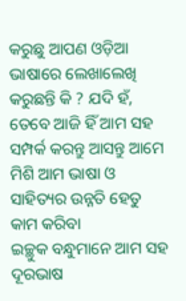କରୁଛୁ ଆପଣ ଓଡ଼ିଆ ଭାଷାରେ ଲେଖାଲେଖି କରୁଛନ୍ତି କି ? ଯଦି ହଁ, ତେବେ ଆଜି ହିଁ ଆମ ସହ ସମ୍ପର୍କ କରନ୍ତୁ ଆସନ୍ତୁ ଆମେ ମିଶି ଆମ ଭାଷା ଓ ସାହିତ୍ୟର ଉନ୍ନତି ହେତୁ କାମ କରିବା
ଇଚ୍ଛୁକ ବନ୍ଧୁମାନେ ଆମ ସହ ଦୂରଭାଷ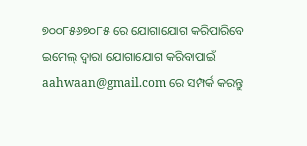୭୦୦୮୫୬୭୦୮୫ ରେ ଯୋଗାଯୋଗ କରିପାରିବେ
ଇମେଲ୍ ଦ୍ବାରା ଯୋଗାଯୋଗ କରିବାପାଇଁ aahwaan@gmail.com ରେ ସମ୍ପର୍କ କରନ୍ତୁ